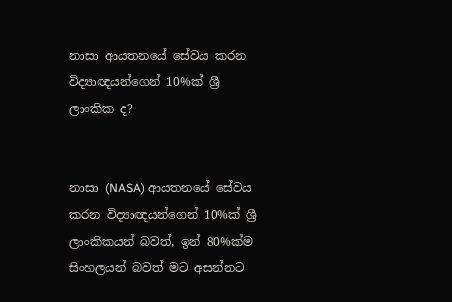නාසා ආයතනයේ සේවය කරන විද්‍යාඥයන්ගෙන් 10%ක් ශ්‍රී ලාංකික ද?


නාසා (NASA) ආයතනයේ සේවය කරන විද්‍යාඥයන්ගෙන් 10%ක් ශ්‍රී ලාංකිකයන් බවත්, ඉන් 80%ක්ම සිංහලයන් බවත් මට අසන්නට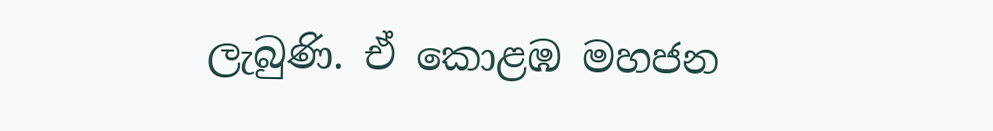ලැබුණි. ඒ කොළඹ මහජන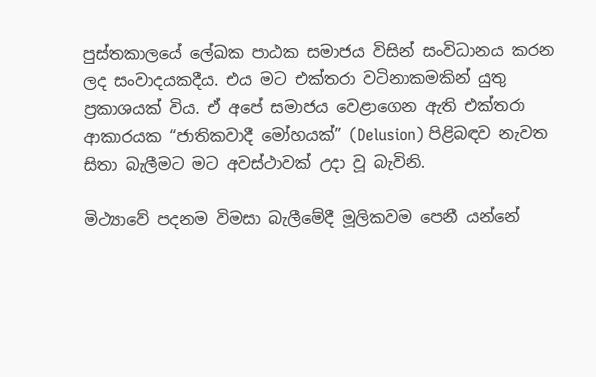පුස්තකාලයේ ලේඛක පාඨක සමාජය විසින් සංවිධානය කරන ලද සංවාදයකදීය. එය මට එක්තරා වටිනාකමකින් යුතු ප්‍රකාශයක් විය. ඒ අපේ සමාජය වෙළාගෙන ඇති එක්තරා ආකාරයක “ජාතිකවාදී මෝහයක්” (Delusion) පිළිබඳව නැවත සිතා බැලීමට මට අවස්ථාවක් උදා වූ බැවිනි.

මිථ්‍යාවේ පදනම විමසා බැලීමේදී මූලිකවම පෙනී යන්නේ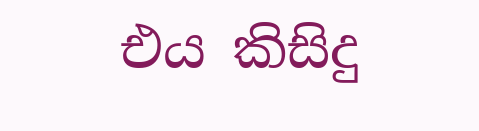එය කිසිදු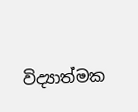විද්‍යාත්මක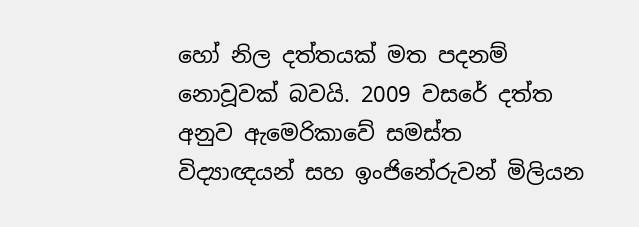හෝ නිල දත්තයක් මත පදනම් නොවූවක් බවයි. 2009 වසරේ දත්ත අනුව ඇමෙරිකාවේ සමස්ත විද්‍යාඥයන් සහ ඉංජිනේරුවන් මිලියන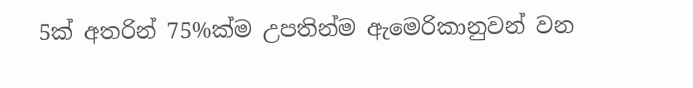5ක් අතරින් 75%ක්ම උපතින්ම ඇමෙරිකානුවන් වන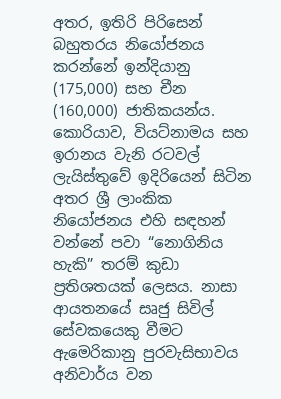අතර, ඉතිරි පිරිසෙන් බහුතරය නියෝජනය කරන්නේ ඉන්දියානු (175,000) සහ චීන (160,000) ජාතිකයන්ය. කොරියාව, වියට්නාමය සහ ඉරානය වැනි රටවල් ලැයිස්තුවේ ඉදිරියෙන් සිටින අතර ශ්‍රී ලාංකික නියෝජනය එහි සඳහන් වන්නේ පවා “නොගිනිය හැකි” තරම් කුඩා ප්‍රතිශතයක් ලෙසය. නාසා ආයතනයේ සෘජු සිවිල් සේවකයෙකු වීමට ඇමෙරිකානු පුරවැසිභාවය අනිවාර්ය වන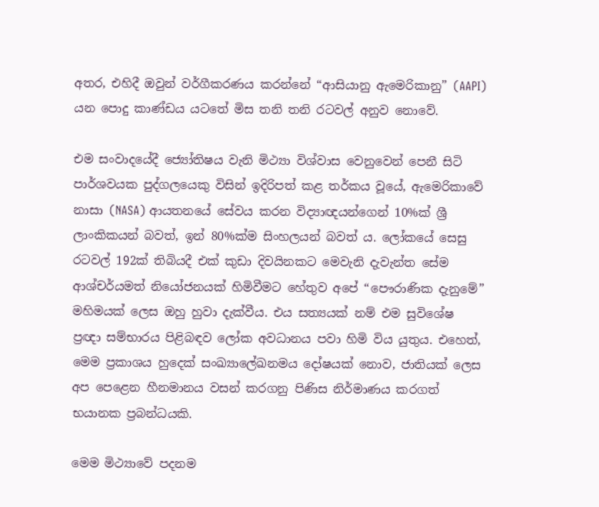අතර, එහිදී ඔවුන් වර්ගීකරණය කරන්නේ “ආසියානු ඇමෙරිකානු” (AAPI) යන පොදු කාණ්ඩය යටතේ මිස තනි තනි රටවල් අනුව නොවේ.

එම සංවාදයේදී ජ්‍යෝතිෂය වැනි මිථ්‍යා විශ්වාස වෙනුවෙන් පෙනී සිටි පාර්ශවයක පුද්ගලයෙකු විසින් ඉදිරිපත් කළ තර්කය වූයේ, ඇමෙරිකාවේ නාසා (NASA) ආයතනයේ සේවය කරන විද්‍යාඥයන්ගෙන් 10%ක් ශ්‍රී ලාංකිකයන් බවත්, ඉන් 80%ක්ම සිංහලයන් බවත් ය. ලෝකයේ සෙසු රටවල් 192ක් තිබියදී එක් කුඩා දිවයිනකට මෙවැනි දැවැන්ත සේම ආශ්චර්යමත් නියෝජනයක් හිමිවීමට හේතුව අපේ “පෞරාණික දැනුමේ” මහිමයක් ලෙස ඔහු හුවා දැක්වීය. එය සත්‍යයක් නම් එම සුවිශේෂ ප්‍රඥා සම්භාරය පිළිබඳව ලෝක අවධානය පවා හිමි විය යුතුය. එහෙත්, මෙම ප්‍රකාශය හුදෙක් සංඛ්‍යාලේඛනමය දෝෂයක් නොව, ජාතියක් ලෙස අප පෙළෙන හීනමානය වසන් කරගනු පිණිස නිර්මාණය කරගත් භයානක ප්‍රබන්ධයකි.

මෙම මිථ්‍යාවේ පදනම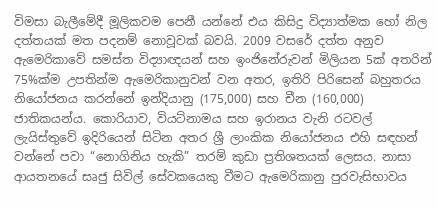විමසා බැලීමේදී මූලිකවම පෙනී යන්නේ එය කිසිදු විද්‍යාත්මක හෝ නිල දත්තයක් මත පදනම් නොවූවක් බවයි. 2009 වසරේ දත්ත අනුව ඇමෙරිකාවේ සමස්ත විද්‍යාඥයන් සහ ඉංජිනේරුවන් මිලියන 5ක් අතරින් 75%ක්ම උපතින්ම ඇමෙරිකානුවන් වන අතර, ඉතිරි පිරිසෙන් බහුතරය නියෝජනය කරන්නේ ඉන්දියානු (175,000) සහ චීන (160,000) ජාතිකයන්ය. කොරියාව, වියට්නාමය සහ ඉරානය වැනි රටවල් ලැයිස්තුවේ ඉදිරියෙන් සිටින අතර ශ්‍රී ලාංකික නියෝජනය එහි සඳහන් වන්නේ පවා “නොගිනිය හැකි” තරම් කුඩා ප්‍රතිශතයක් ලෙසය. නාසා ආයතනයේ සෘජු සිවිල් සේවකයෙකු වීමට ඇමෙරිකානු පුරවැසිභාවය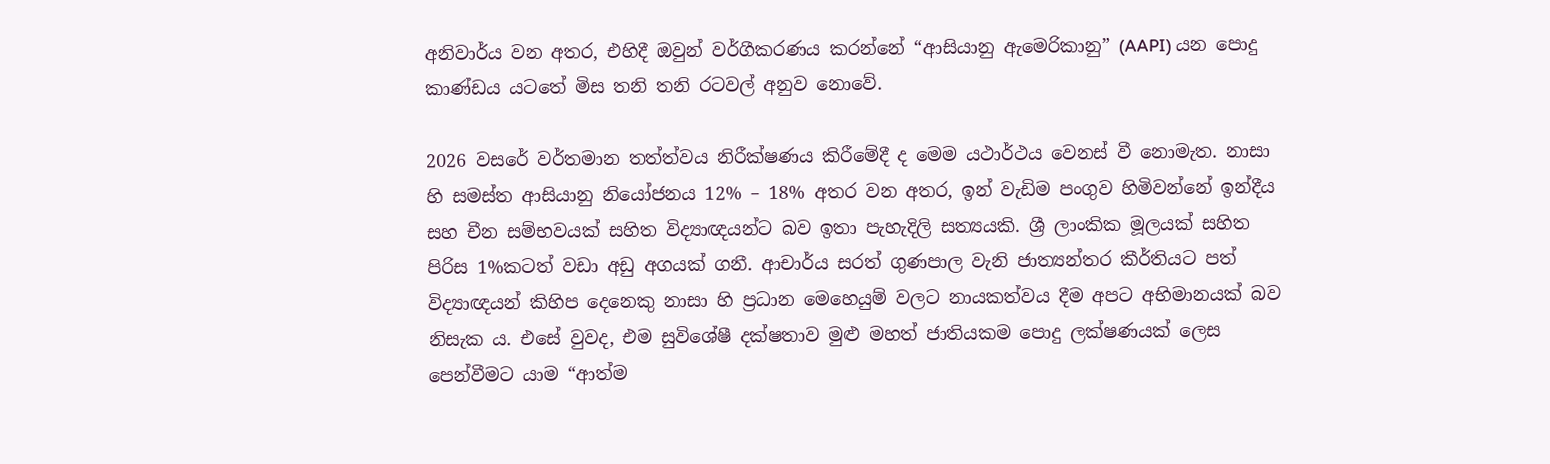අනිවාර්ය වන අතර, එහිදී ඔවුන් වර්ගීකරණය කරන්නේ “ආසියානු ඇමෙරිකානු” (AAPI) යන පොදු කාණ්ඩය යටතේ මිස තනි තනි රටවල් අනුව නොවේ.

2026 වසරේ වර්තමාන තත්ත්වය නිරීක්ෂණය කිරීමේදී ද මෙම යථාර්ථය වෙනස් වී නොමැත. නාසා හි සමස්ත ආසියානු නියෝජනය 12% – 18% අතර වන අතර, ඉන් වැඩිම පංගුව හිමිවන්නේ ඉන්දීය සහ චීන සම්භවයක් සහිත විද්‍යාඥයන්ට බව ඉතා පැහැදිලි සත්‍යයකි. ශ්‍රී ලාංකික මූලයක් සහිත පිරිස 1%කටත් වඩා අඩු අගයක් ගනී. ආචාර්ය සරත් ගුණපාල වැනි ජාත්‍යන්තර කීර්තියට පත් විද්‍යාඥයන් කිහිප දෙනෙකු නාසා හි ප්‍රධාන මෙහෙයුම් වලට නායකත්වය දීම අපට අභිමානයක් බව නිසැක ය. එසේ වුවද, එම සුවිශේෂී දක්ෂතාව මුළු මහත් ජාතියකම පොදු ලක්ෂණයක් ලෙස පෙන්වීමට යාම “ආත්ම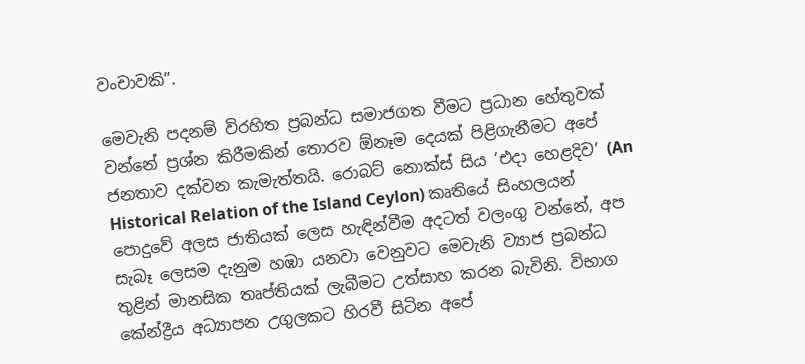වංචාවකි”.

මෙවැනි පදනම් විරහිත ප්‍රබන්ධ සමාජගත වීමට ප්‍රධාන හේතුවක් වන්නේ ප්‍රශ්න කිරීමකින් තොරව ඕනෑම දෙයක් පිළිගැනීමට අපේ ජනතාව දක්වන කැමැත්තයි. රොබට් නොක්ස් සිය ‘එදා හෙළදිව’ (An Historical Relation of the Island Ceylon) කෘතියේ සිංහලයන් පොදුවේ අලස ජාතියක් ලෙස හැඳින්වීම අදටත් වලංගු වන්නේ, අප සැබෑ ලෙසම දැනුම හඹා යනවා වෙනුවට මෙවැනි ව්‍යාජ ප්‍රබන්ධ තුළින් මානසික තෘප්තියක් ලැබීමට උත්සාහ කරන බැවිනි. විභාග කේන්ද්‍රීය අධ්‍යාපන උගුලකට හිරවී සිටින අපේ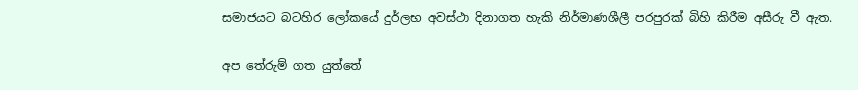සමාජයට බටහිර ලෝකයේ දුර්ලභ අවස්ථා දිනාගත හැකි නිර්මාණශීලී පරපුරක් බිහි කිරීම අසීරු වී ඇත.

අප තේරුම් ගත යුත්තේ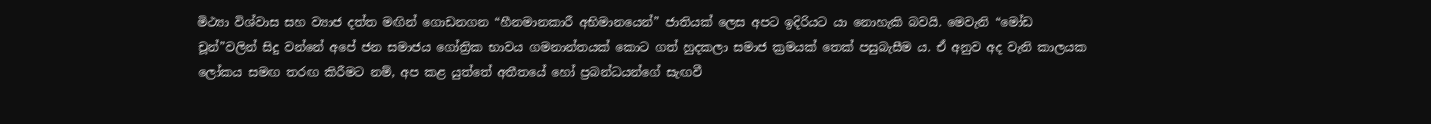මිථ්‍යා විශ්වාස සහ ව්‍යාජ දත්ත මඟින් ගොඩනගන “හීනමානකාරී අභිමානයෙන්” ජාතියක් ලෙස අපට ඉදිරියට යා නොහැකි බවයි. මෙවැනි “මෝඩ චූන්”වලින් සිදු වන්නේ අපේ ජන සමාජය ගෝත්‍රික භාවය ගමනාන්තයක් කොට ගත් හුදකලා සමාජ ක්‍රමයක් තෙක් පසුබැසීම ය. ඒ අනුව අද වැනි කාලයක ලෝකය සමඟ තරඟ කිරීමට නම්, අප කළ යුත්තේ අතීතයේ හෝ ප්‍රබන්ධයන්ගේ සැඟවී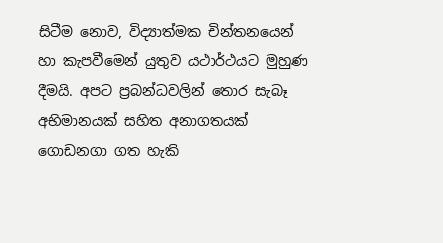සිටීම නොව, විද්‍යාත්මක චින්තනයෙන් හා කැපවීමෙන් යුතුව යථාර්ථයට මුහුණ දීමයි. අපට ප්‍රබන්ධවලින් තොර සැබෑ අභිමානයක් සහිත අනාගතයක් ගොඩනගා ගත හැකි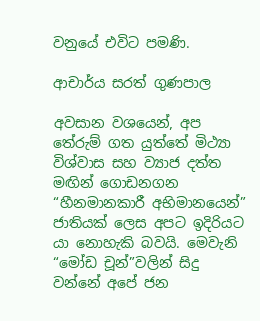වනුයේ එවිට පමණි.

ආචාර්ය සරත් ගුණපාල

අවසාන වශයෙන්, අප තේරුම් ගත යුත්තේ මිථ්‍යා විශ්වාස සහ ව්‍යාජ දත්ත මඟින් ගොඩනගන “හීනමානකාරී අභිමානයෙන්” ජාතියක් ලෙස අපට ඉදිරියට යා නොහැකි බවයි. මෙවැනි “මෝඩ චූන්”වලින් සිදු වන්නේ අපේ ජන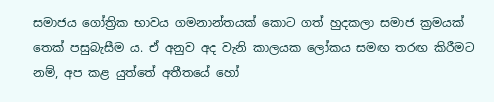සමාජය ගෝත්‍රික භාවය ගමනාන්තයක් කොට ගත් හුදකලා සමාජ ක්‍රමයක් තෙක් පසුබැසීම ය. ඒ අනුව අද වැනි කාලයක ලෝකය සමඟ තරඟ කිරීමට නම්, අප කළ යුත්තේ අතීතයේ හෝ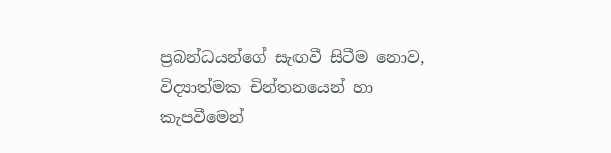ප්‍රබන්ධයන්ගේ සැඟවී සිටීම නොව, විද්‍යාත්මක චින්තනයෙන් හා කැපවීමෙන්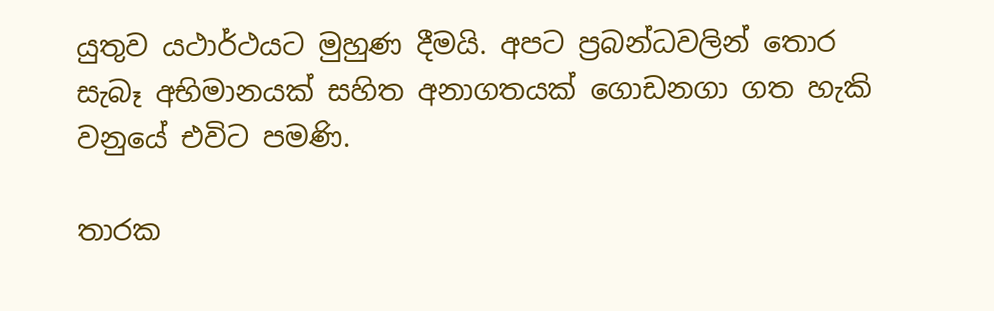යුතුව යථාර්ථයට මුහුණ දීමයි. අපට ප්‍රබන්ධවලින් තොර සැබෑ අභිමානයක් සහිත අනාගතයක් ගොඩනගා ගත හැකි වනුයේ එවිට පමණි.

තාරක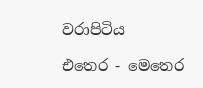වරාපිටිය

එතෙර - මෙතෙර